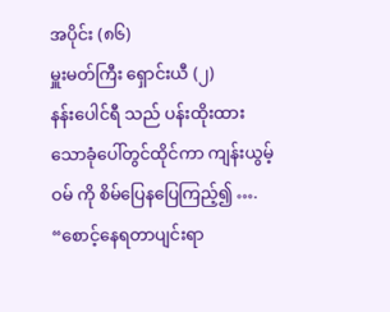အပိုင်း (၈၆)
မှူးမတ်ကြီး ရှောင်းယီ (၂)
နန်းပေါင်ရီ သည် ပန်းထိုးထားသောခုံပေါ်တွင်ထိုင်ကာ ကျန်းယွမ့်ဝမ် ကို စိမ်ပြေနပြေကြည့်၍ ….
“စောင့်နေရတာပျင်းရာ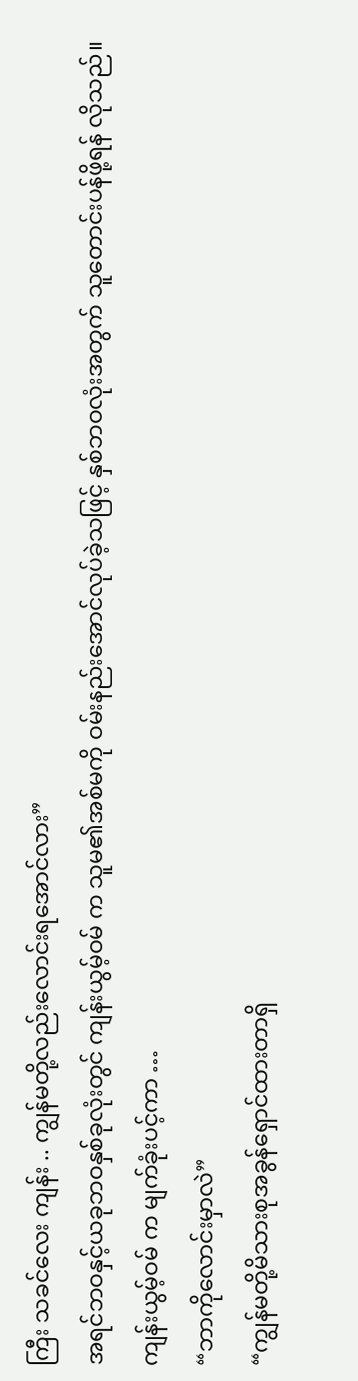ကြီး သခင်လေး ကျန်း .. ကျွန်မတို့လည်းလောင်းရအောင်လား”
အရင်ဘဝနှင့်ယခုဘဝနှစ်ခုလုံးတွင် ကျန်းယွမ့်ဝမ် က သူမ၏အစ်မကို ဝမ်းနည်းအောင်လုပ်ခဲ့သဖြင့် နှစ်ဘဝလုံးအတွက် သူတောင်းပန်ဖို့ရန် လိုသည်။
ကျန်းယွမ့်ဝမ် က မျက်ခုံးပင့်ကာ …
“ဘာကိုလောင်းမှာလဲ”
“ကျွန်မတို့မိသားစုအခွန်ရှောင်ထားတာရှိ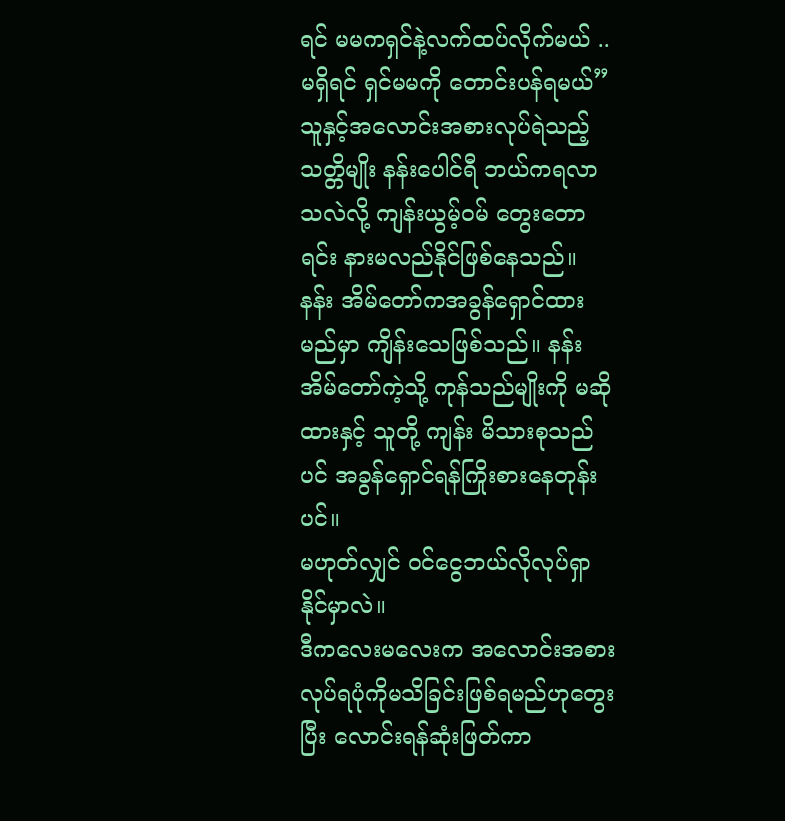ရင် မမကရှင်နဲ့လက်ထပ်လိုက်မယ် .. မရှိရင် ရှင်မမကို တောင်းပန်ရမယ်”
သူနှင့်အလောင်းအစားလုပ်ရဲသည့် သတ္တိမျိုး နန်းပေါင်ရီ ဘယ်ကရလာသလဲလို့ ကျန်းယွမ့်ဝမ် တွေးတောရင်း နားမလည်နိုင်ဖြစ်နေသည်။
နန်း အိမ်တော်ကအခွန်ရှောင်ထားမည်မှာ ကျိန်းသေဖြစ်သည်။ နန်း အိမ်တော်ကဲ့သို့ ကုန်သည်မျိုးကို မဆိုထားနှင့် သူတို့ ကျန်း မိသားစုသည်ပင် အခွန်ရှောင်ရန်ကြိုးစားနေတုန်းပင်။
မဟုတ်လျှင် ဝင်ငွေဘယ်လိုလုပ်ရှာနိုင်မှာလဲ။
ဒီကလေးမလေးက အလောင်းအစားလုပ်ရပုံကိုမသိခြင်းဖြစ်ရမည်ဟုတွေးပြီး လောင်းရန်ဆုံးဖြတ်ကာ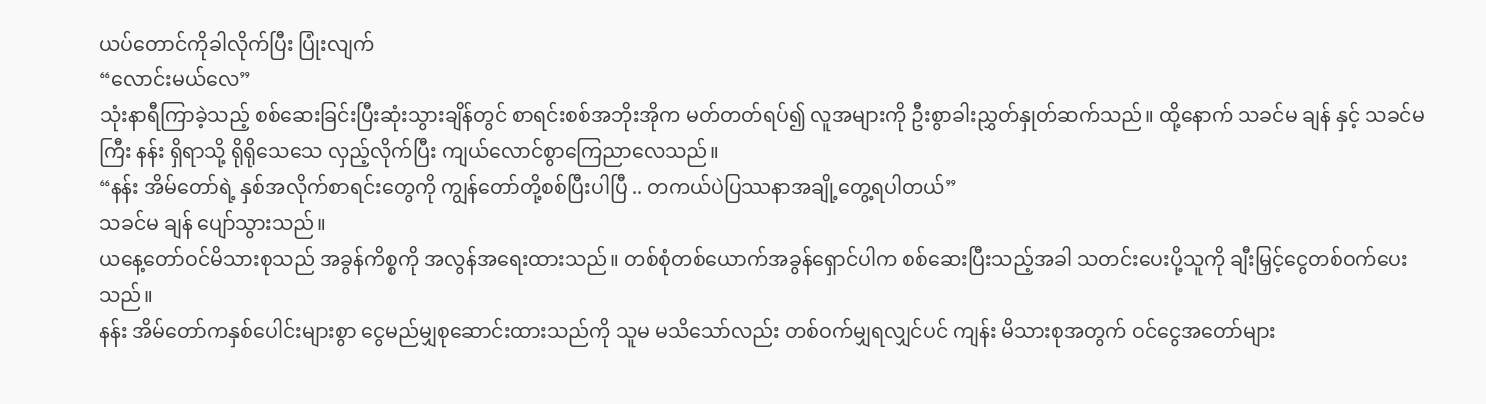ယပ်တောင်ကိုခါလိုက်ပြီး ပြုံးလျက်
“လောင်းမယ်လေ”
သုံးနာရီကြာခဲ့သည့် စစ်ဆေးခြင်းပြီးဆုံးသွားချိန်တွင် စာရင်းစစ်အဘိုးအိုက မတ်တတ်ရပ်၍ လူအများကို ဦးစွာခါးညွှတ်နှုတ်ဆက်သည်။ ထို့နောက် သခင်မ ချန် နှင့် သခင်မကြီး နန်း ရှိရာသို့ ရိုရိုသေသေ လှည့်လိုက်ပြီး ကျယ်လောင်စွာကြေညာလေသည်။
“နန်း အိမ်တော်ရဲ့ နှစ်အလိုက်စာရင်းတွေကို ကျွန်တော်တို့စစ်ပြီးပါပြီ .. တကယ်ပဲပြဿနာအချို့တွေ့ရပါတယ်”
သခင်မ ချန် ပျော်သွားသည်။
ယနေ့တော်ဝင်မိသားစုသည် အခွန်ကိစ္စကို အလွန်အရေးထားသည်။ တစ်စုံတစ်ယောက်အခွန်ရှောင်ပါက စစ်ဆေးပြီးသည့်အခါ သတင်းပေးပို့သူကို ချီးမြှင့်ငွေတစ်ဝက်ပေးသည်။
နန်း အိမ်တော်ကနှစ်ပေါင်းများစွာ ငွေမည်မျှစုဆောင်းထားသည်ကို သူမ မသိသော်လည်း တစ်ဝက်မျှရလျှင်ပင် ကျန်း မိသားစုအတွက် ဝင်ငွေအတော်များ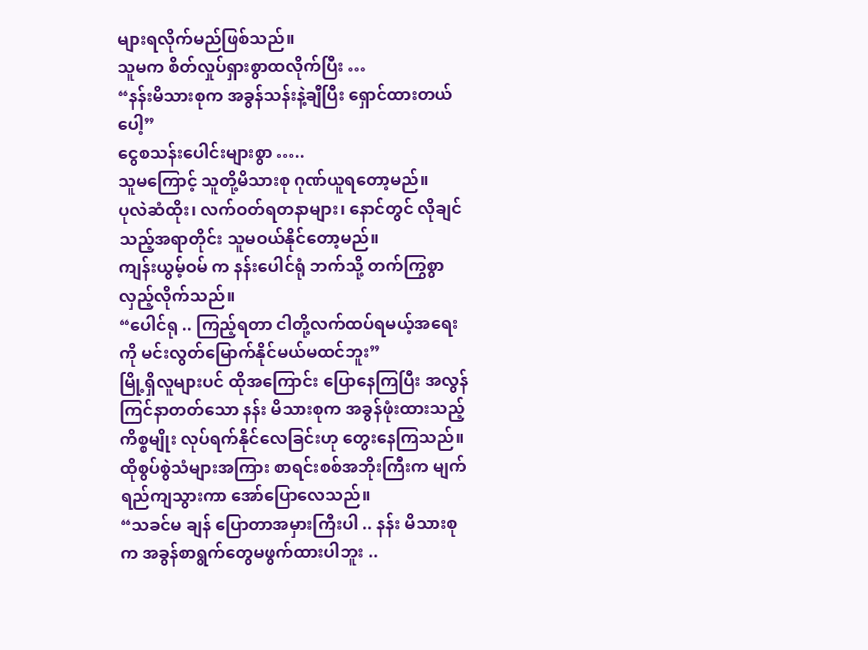များရလိုက်မည်ဖြစ်သည်။
သူမက စိတ်လှုပ်ရှားစွာထလိုက်ပြီး …
“နန်းမိသားစုက အခွန်သန်းနဲ့ချီပြီး ရှောင်ထားတယ်ပေါ့”
ငွေစသန်းပေါင်းများစွာ …..
သူမကြောင့် သူတို့မိသားစု ဂုဏ်ယူရတော့မည်။
ပုလဲဆံထိုး၊ လက်ဝတ်ရတနာများ၊ နောင်တွင် လိုချင်သည့်အရာတိုင်း သူမဝယ်နိုင်တော့မည်။
ကျန်းယွမ့်ဝမ် က နန်းပေါင်ရုံ ဘက်သို့ တက်ကြွစွာလှည့်လိုက်သည်။
“ပေါင်ရု .. ကြည့်ရတာ ငါတို့လက်ထပ်ရမယ့်အရေးကို မင်းလွတ်မြောက်နိုင်မယ်မထင်ဘူး”
မြို့ရှိလူများပင် ထိုအကြောင်း ပြောနေကြပြီး အလွန်ကြင်နာတတ်သော နန်း မိသားစုက အခွန်ဖုံးထားသည့်ကိစ္စမျိုး လုပ်ရက်နိုင်လေခြင်းဟု တွေးနေကြသည်။
ထိုစွပ်စွဲသံများအကြား စာရင်းစစ်အဘိုးကြီးက မျက်ရည်ကျသွားကာ အော်ပြောလေသည်။
“သခင်မ ချန် ပြောတာအမှားကြီးပါ .. နန်း မိသားစုက အခွန်စာရွက်တွေမဖွက်ထားပါဘူး ..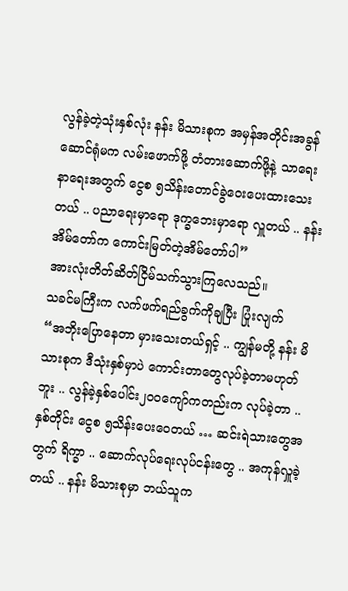လွန်ခဲ့တဲ့သုံးနှစ်လုံး နန်း မိသားစုက အမှန်အတိုင်းအခွန်ဆောင်ရုံမက လမ်းဖောက်ဖို့ တံတားဆောက်ဖို့နဲ့ သာရေးနာရေးအတွက် ငွေစ ၅သိန်းတောင်ခွဲဝေးပေးထားသေးတယ် .. ပညာရေးမှာရော ဒုက္ခဘေးမှာရော လှူတယ် .. နန်း အိမ်တော်က ကောင်းမြတ်တဲ့အိမ်တော်ပါ”
အားလုံးတိတ်ဆိတ်ငြိမ်သက်သွားကြလေသည်။
သခင်မကြီးက လက်ဖက်ရည်ခွက်ကိုချပြီး ပြုံးလျက်
“အဘိုးပြောနေတာ မှားသေးတယ်ရှင့် .. ကျွန်မတို့ နန်း မိသားစုက ဒီသုံးနှစ်မှာပဲ ကောင်းတာတွေလုပ်ခဲ့တာမဟုတ်ဘူး .. လွန်ခဲ့နှစ်ပေါင်း၂၀၀ကျော်ကတည်းက လုပ်ခဲ့တာ .. နှစ်တိုင်း ငွေစ ၅သိန်းပေးဝေတယ် … ဆင်းရဲသားတွေအတွက် ရိက္ခာ .. ဆောက်လုပ်ရေးလုပ်ငန်းတွေ .. အကုန်လှူခဲ့တယ် .. နန်း မိသားစုမှာ ဘယ်သူက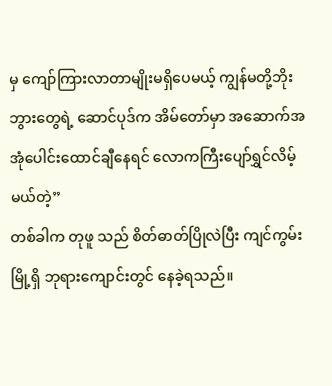မှ ကျော်ကြားလာတာမျိုးမရှိပေမယ့် ကျွန်မတို့ဘိုးဘွားတွေရဲ့ ဆောင်ပုဒ်က အိမ်တော်မှာ အဆောက်အအုံပေါင်းထောင်ချီနေရင် လောကကြီးပျော်ရွှင်လိမ့်မယ်တဲ့”
တစ်ခါက တုဖူ သည် စိတ်ဓာတ်ပြိုလဲပြီး ကျင်ကွမ်း မြို့ရှိ ဘုရားကျောင်းတွင် နေခဲ့ရသည်။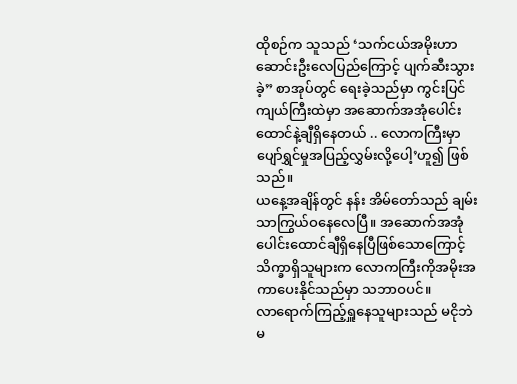ထိုစဉ်က သူသည် ‘သက်ငယ်အမိုးဟာ ဆောင်းဦးလေပြည်ကြောင့် ပျက်ဆီးသွားခဲ့” စာအုပ်တွင် ရေးခဲ့သည်မှာ ကွင်းပြင်ကျယ်ကြီးထဲမှာ အဆောက်အအုံပေါင်းထောင်နဲ့ချီရှိနေတယ် .. လောကကြီးမှာ ပျော်ရွှင်မှုအပြည့်လွှမ်းလို့ပေါ့’ဟူ၍ ဖြစ်သည်။
ယနေ့အချိန်တွင် နန်း အိမ်တော်သည် ချမ်းသာကြွယ်ဝနေလေပြီ။ အဆောက်အအုံပေါင်းထောင်ချီရှိနေပြီဖြစ်သောကြောင့် သိက္ခာရှိသူများက လောကကြီးကိုအမိုးအကာပေးနိုင်သည်မှာ သဘာဝပင်။
လာရောက်ကြည့်ရှူနေသူများသည် မငိုဘဲမ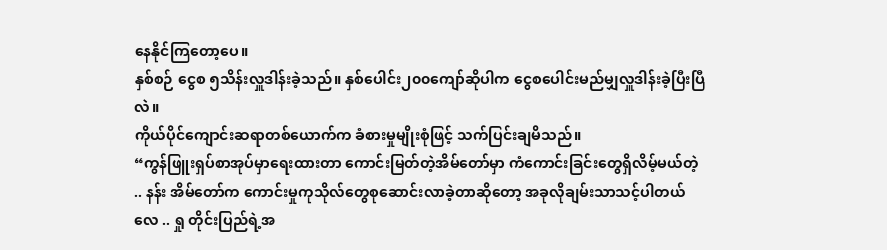နေနိုင်ကြတော့ပေ။
နှစ်စဉ် ငွေစ ၅သိန်းလှူဒါန်းခဲ့သည်။ နှစ်ပေါင်း၂၀၀ကျော်ဆိုပါက ငွေစပေါင်းမည်မျှလှူဒါန်းခဲ့ပြီးပြီလဲ။
ကိုယ်ပိုင်ကျောင်းဆရာတစ်ယောက်က ခံစားမှုမျိုးစုံဖြင့် သက်ပြင်းချမိသည်။
“ကွန်ဖြူးရှပ်စာအုပ်မှာရေးထားတာ ကောင်းမြတ်တဲ့အိမ်တော်မှာ ကံကောင်းခြင်းတွေရှိလိမ့်မယ်တဲ့ .. နန်း အိမ်တော်က ကောင်းမှုကုသိုလ်တွေစုဆောင်းလာခဲ့တာဆိုတော့ အခုလိုချမ်းသာသင့်ပါတယ်လေ .. ရှု တိုင်းပြည်ရဲ့အ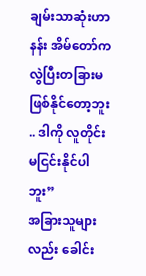ချမ်းသာဆုံးဟာ နန်း အိမ်တော်ကလွဲပြီးတခြားမဖြစ်နိုင်တော့ဘူး .. ဒါကို လူတိုင်းမငြင်းနိုင်ပါဘူး”
အခြားသူများလည်း ခေါင်း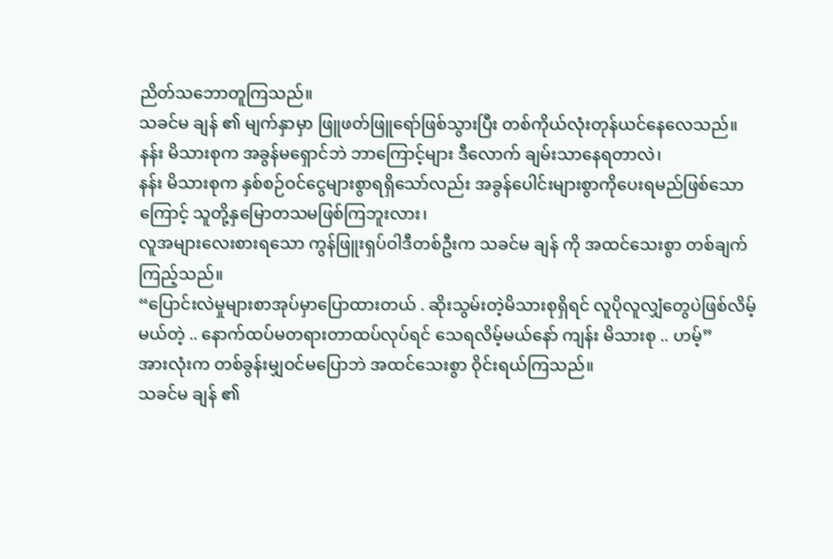ညိတ်သဘောတူကြသည်။
သခင်မ ချန် ၏ မျက်နှာမှာ ဖြူဖတ်ဖြူရော်ဖြစ်သွားပြီး တစ်ကိုယ်လုံးတုန်ယင်နေလေသည်။
နန်း မိသားစုက အခွန်မရှောင်ဘဲ ဘာကြောင့်များ ဒီလောက် ချမ်းသာနေရတာလဲ၊
နန်း မိသားစုက နှစ်စဉ်ဝင်ငွေများစွာရရှိသော်လည်း အခွန်ပေါင်းများစွာကိုပေးရမည်ဖြစ်သောကြောင့် သူတို့နှမြောတသမဖြစ်ကြဘူးလား၊
လူအများလေးစားရသော ကွန်ဖြူးရှပ်ဝါဒီတစ်ဦးက သခင်မ ချန် ကို အထင်သေးစွာ တစ်ချက်ကြည့်သည်။
“ပြောင်းလဲမှုများစာအုပ်မှာပြောထားတယ် . ဆိုးသွမ်းတဲ့မိသားစုရှိရင် လူပိုလူလျှံတွေပဲဖြစ်လိမ့်မယ်တဲ့ .. နောက်ထပ်မတရားတာထပ်လုပ်ရင် သေရလိမ့်မယ်နော် ကျန်း မိသားစု .. ဟမ့်”
အားလုံးက တစ်ခွန်းမျှဝင်မပြောဘဲ အထင်သေးစွာ ဝိုင်းရယ်ကြသည်။
သခင်မ ချန် ၏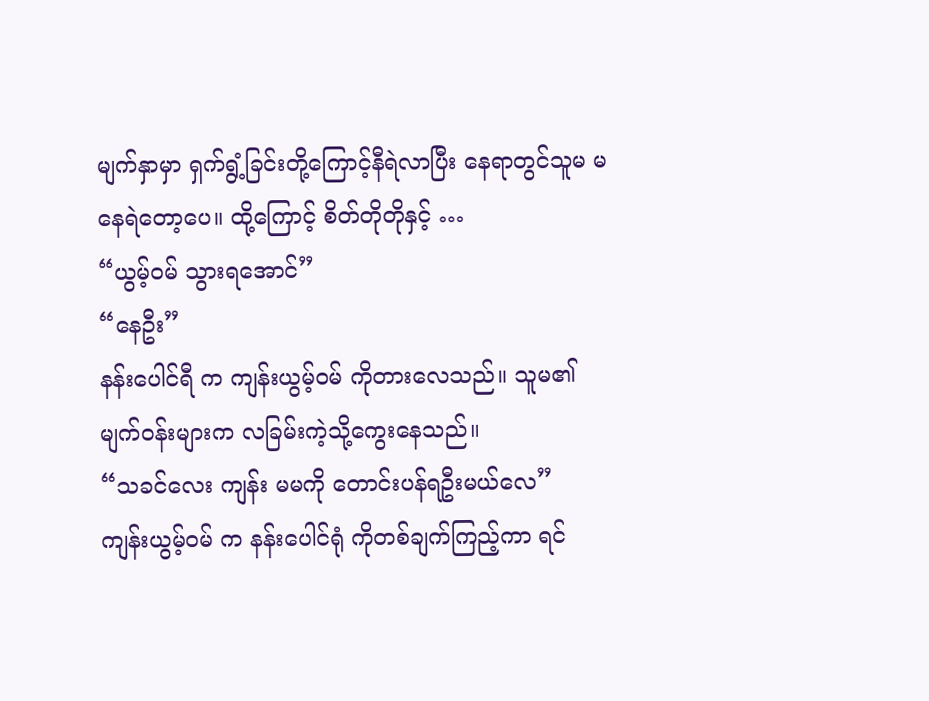မျက်နှာမှာ ရှက်ရွံ့ခြင်းတို့ကြောင့်နီရဲလာပြီး နေရာတွင်သူမ မနေရဲတော့ပေ။ ထို့ကြောင့် စိတ်တိုတိုနှင့် …
“ယွမ့်ဝမ် သွားရအောင်”
“နေဦး”
နန်းပေါင်ရီ က ကျန်းယွမ့်ဝမ် ကိုတားလေသည်။ သူမ၏မျက်ဝန်းများက လခြမ်းကဲ့သို့ကွေးနေသည်။
“သခင်လေး ကျန်း မမကို တောင်းပန်ရဦးမယ်လေ”
ကျန်းယွမ့်ဝမ် က နန်းပေါင်ရုံ ကိုတစ်ချက်ကြည့်ကာ ရင်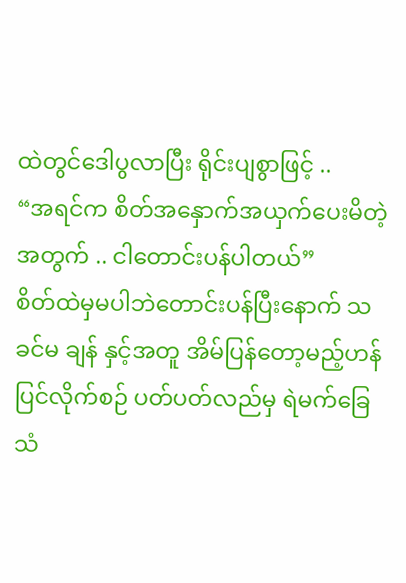ထဲတွင်ဒေါပွလာပြီး ရိုင်းပျစွာဖြင့် ..
“အရင်က စိတ်အနှောက်အယှက်ပေးမိတဲ့အတွက် .. ငါတောင်းပန်ပါတယ်”
စိတ်ထဲမှမပါဘဲတောင်းပန်ပြီးနောက် သခင်မ ချန် နှင့်အတူ အိမ်ပြန်တော့မည့်ဟန်ပြင်လိုက်စဉ် ပတ်ပတ်လည်မှ ရဲမက်ခြေသံ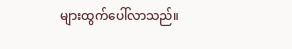များထွက်ပေါ်လာသည်။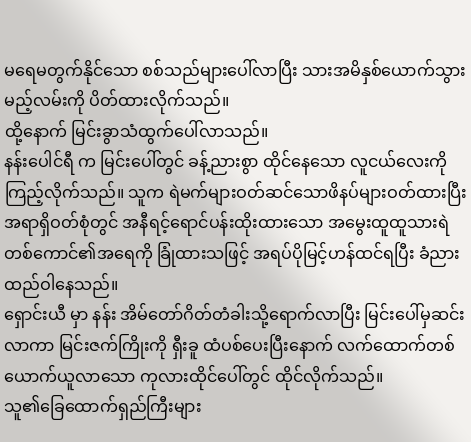မရေမတွက်နိုင်သော စစ်သည်များပေါ်လာပြီး သားအမိနှစ်ယောက်သွားမည့်လမ်းကို ပိတ်ထားလိုက်သည်။
ထို့နောက် မြင်းခွာသံထွက်ပေါ်လာသည်။
နန်းပေါင်ရီ က မြင်းပေါ်တွင် ခန့်ညားစွာ ထိုင်နေသော လူငယ်လေးကို ကြည့်လိုက်သည်။ သူက ရဲမက်များဝတ်ဆင်သောဖိနပ်များဝတ်ထားပြီး အရာရှိဝတ်စုံတွင် အနီရင့်ရောင်ပန်းထိုးထားသော အမွေးထူထူသားရဲတစ်ကောင်၏အရေကို ခြုံထားသဖြင့် အရပ်ပိုမြင့်ဟန်ထင်ရပြီး ခံညားထည်ဝါနေသည်။
ရှောင်းယီ မှာ နန်း အိမ်တော်ဂိတ်တံခါးသို့ရောက်လာပြီး မြင်းပေါ်မှဆင်းလာကာ မြင်းဇက်ကြိုးကို ရှီးခူ ထံပစ်ပေးပြီးနောက် လက်ထောက်တစ်ယောက်ယူလာသော ကုလားထိုင်ပေါ်တွင် ထိုင်လိုက်သည်။
သူ၏ခြေထောက်ရှည်ကြီးများ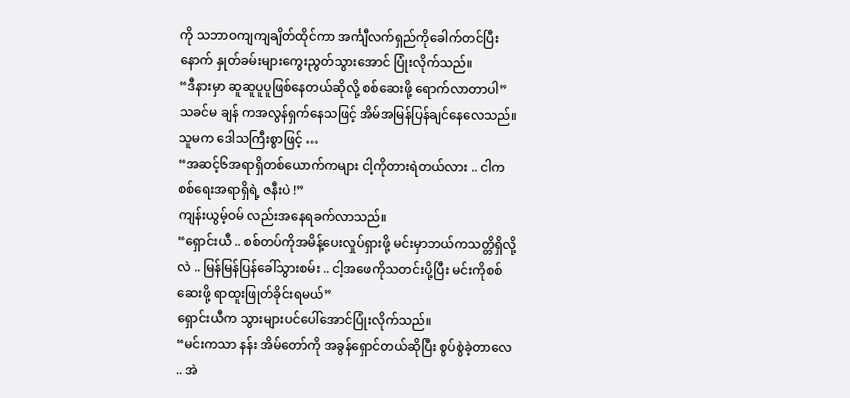ကို သဘာဝကျကျချိတ်ထိုင်ကာ အင်္ကျီလက်ရှည်ကိုခေါက်တင်ပြီးနောက် နှုတ်ခမ်းများကွေးညွတ်သွားအောင် ပြုံးလိုက်သည်။
“ဒီနားမှာ ဆူဆူပူပူဖြစ်နေတယ်ဆိုလို့ စစ်ဆေးဖို့ ရောက်လာတာပါ”
သခင်မ ချန် ကအလွန်ရှက်နေသဖြင့် အိမ်အမြန်ပြန်ချင်နေလေသည်။
သူမက ဒေါသကြီးစွာဖြင့် …
“အဆင့်၆အရာရှိတစ်ယောက်ကများ ငါ့ကိုတားရဲတယ်လား .. ငါက စစ်ရေးအရာရှိရဲ့ ဇနီးပဲ !”
ကျန်းယွမ့်ဝမ် လည်းအနေရခက်လာသည်။
“ရှောင်းယီ .. စစ်တပ်ကိုအမိန့်ပေးလှုပ်ရှားဖို့ မင်းမှာဘယ်ကသတ္တိရှိလို့လဲ .. မြန်မြန်ပြန်ခေါ်သွားစမ်း .. ငါ့အဖေကိုသတင်းပို့ပြီး မင်းကိုစစ်ဆေးဖို့ ရာထူးဖြုတ်ခိုင်းရမယ်”
ရှောင်းယီက သွားများပင်ပေါ်အောင်ပြုံးလိုက်သည်။
“မင်းကသာ နန်း အိမ်တော်ကို အခွန်ရှောင်တယ်ဆိုပြီး စွပ်စွဲခဲ့တာလေ .. အဲ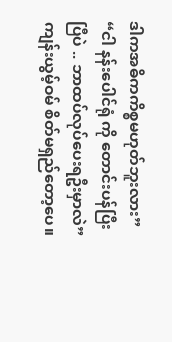ဒါကအဓိကကိစ္စမဟုတ်ဘူးလား”
“ငါ နန်းပေါင်ရုံ ကို တောင်းပန်ပြီးပြီပဲ .. ဘာထပ်လုပ်ပေးရဦးမှာလဲ”
ကျန်းယွမ့်ဝမ် စိတ်မရှည်တော့ပေ။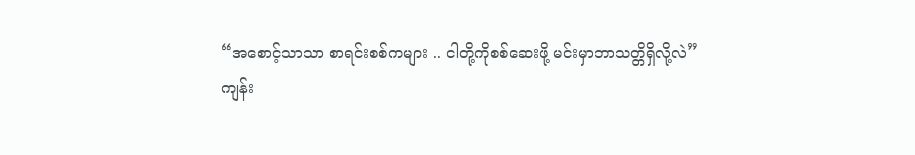“အစောင့်သာသာ စာရင်းစစ်ကများ .. ငါတို့ကိုစစ်ဆေးဖို့ မင်းမှာဘာသတ္တိရှိလို့လဲ”
ကျန်း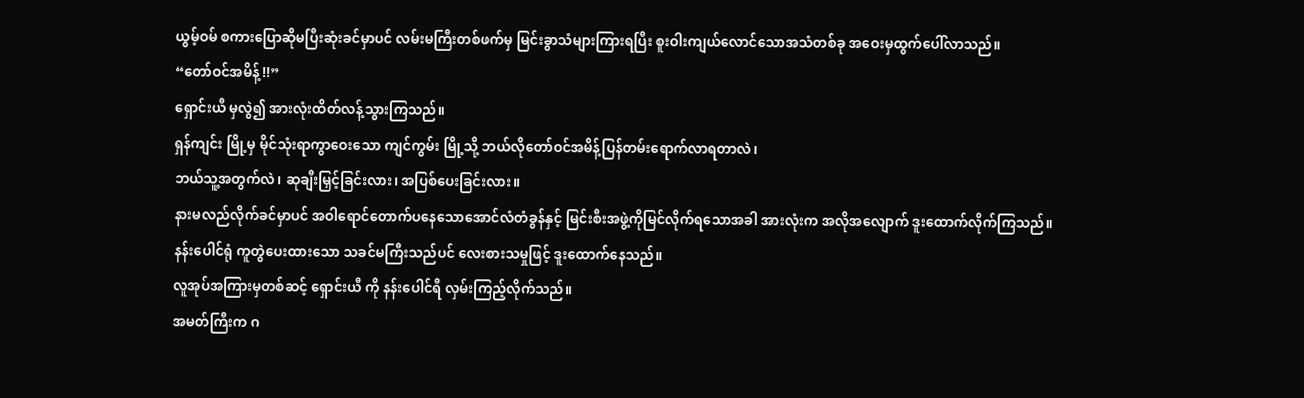ယွမ့်ဝမ် စကားပြောဆိုမပြီးဆုံးခင်မှာပင် လမ်းမကြီးတစ်ဖက်မှ မြင်းခွာသံများကြားရပြီး စူးဝါးကျယ်လောင်သောအသံတစ်ခု အဝေးမှထွက်ပေါ်လာသည်။
“တော်ဝင်အမိန့် !!”
ရှောင်းယီ မှလွဲ၍ အားလုံးထိတ်လန့်သွားကြသည်။
ရှန်ကျင်း မြို့မှ မိုင်သုံးရာကွာဝေးသော ကျင်ကွမ်း မြို့သို့ ဘယ်လိုတော်ဝင်အမိန့်ပြန်တမ်းရောက်လာရတာလဲ၊
ဘယ်သူ့အတွက်လဲ၊ ဆုချီးမြှင့်ခြင်းလား၊ အပြစ်ပေးခြင်းလား။
နားမလည်လိုက်ခင်မှာပင် အဝါရောင်တောက်ပနေသောအောင်လံတံခွန်နှင့် မြင်းစီးအဖွဲ့ကိုမြင်လိုက်ရသောအခါ အားလုံးက အလိုအလျောက် ဒူးထောက်လိုက်ကြသည်။
နန်းပေါင်ရုံ ကူတွဲပေးထားသော သခင်မကြီးသည်ပင် လေးစားသမှုဖြင့် ဒူးထောက်နေသည်။
လူအုပ်အကြားမှတစ်ဆင့် ရှောင်းယီ ကို နန်းပေါင်ရီ လှမ်းကြည့်လိုက်သည်။
အမတ်ကြီးက ဂ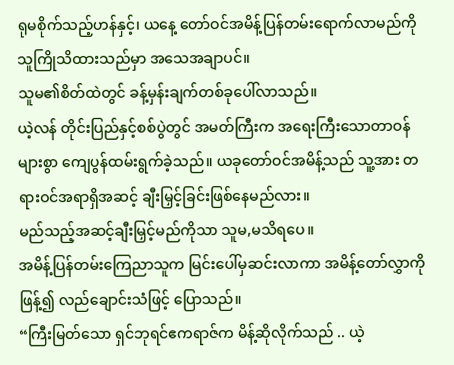ရုမစိုက်သည့်ဟန်နှင့်၊ ယနေ့ တော်ဝင်အမိန့်ပြန်တမ်းရောက်လာမည်ကို သူကြိုသိထားသည်မှာ အသေအချာပင်။
သူမ၏စိတ်ထဲတွင် ခန့်မှန်းချက်တစ်ခုပေါ်လာသည်။
ယဲ့လန် တိုင်းပြည်နှင့်စစ်ပွဲတွင် အမတ်ကြီးက အရေးကြီးသောတာဝန်များစွာ ကျေပွန်ထမ်းရွက်ခဲ့သည်။ ယခုတော်ဝင်အမိန့်သည် သူ့အား တရားဝင်အရာရှိအဆင့် ချီးမြှင့်ခြင်းဖြစ်နေမည်လား။
မည်သည့်အဆင့်ချီးမြှင့်မည်ကိုသာ သူမ,မသိရပေ။
အမိန့်ပြန်တမ်းကြေညာသူက မြင်းပေါ်မှဆင်းလာကာ အမိန့်တော်လွှာကိုဖြန့်၍ လည်ချောင်းသံဖြင့် ပြောသည်။
“ကြီးမြတ်သော ရှင်ဘုရင်ဧကရာဇ်က မိန့်ဆိုလိုက်သည် .. ယဲ့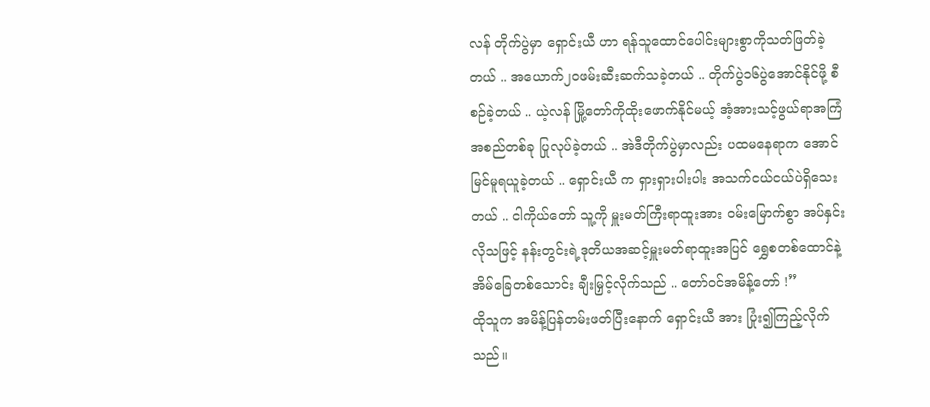လန် တိုက်ပွဲမှာ ရှောင်းယီ ဟာ ရန်သူထောင်ပေါင်းများစွာကိုသတ်ဖြတ်ခဲ့တယ် .. အယောက်၂၀ဖမ်းဆီးဆက်သခဲ့တယ် .. တိုက်ပွဲ၁၆ပွဲအောင်နိုင်ဖို့ စီစဉ်ခဲ့တယ် .. ယဲ့လန် မြို့တော်ကိုထိုးဖောက်နိုင်မယ့် အံ့အားသင့်ဖွယ်ရာအကြံအစည်တစ်ခု ပြုလုပ်ခဲ့တယ် .. အဲဒီတိုက်ပွဲမှာလည်း ပထမနေရာက အောင်မြင်မူရယူခဲ့တယ် .. ရှောင်းယီ က ရှားရှားပါးပါး အသက်ငယ်ငယ်ပဲရှိသေးတယ် .. ငါကိုယ်တော် သူ့ကို မှူးမတ်ကြီးရာထူးအား ဝမ်းမြောက်စွာ အပ်နှင်းလိုသဖြင့် နန်းတွင်းရဲ့ဒုတိယအဆင့်မှူးမတ်ရာထူးအပြင် ရွှေစတစ်ထောင်နဲ့ အိမ်ခြေတစ်သောင်း ချီးမြှင့်လိုက်သည် .. တော်ဝင်အမိန့်တော် !”
ထိုသူက အမိန့်ပြန်တမ်းဖတ်ပြီးနောက် ရှောင်းယီ အား ပြုံး၍ကြည့်လိုက်သည်။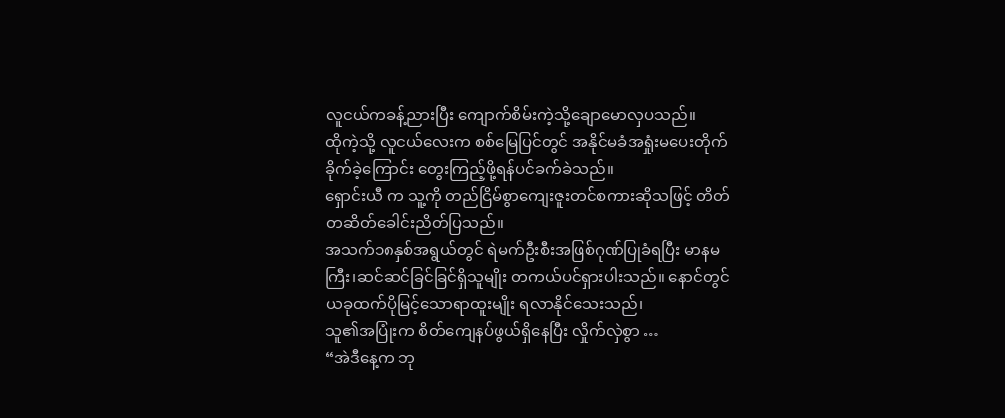လူငယ်ကခန့်ညားပြီး ကျောက်စိမ်းကဲ့သို့ချောမောလှပသည်။
ထိုကဲ့သို့ လူငယ်လေးက စစ်မြေပြင်တွင် အနိုင်မခံအရှုံးမပေးတိုက်ခိုက်ခဲ့ကြောင်း တွေးကြည့်ဖို့ရန်ပင်ခက်ခဲသည်။
ရှောင်းယီ က သူ့ကို တည်ငြိမ်စွာကျေးဇူးတင်စကားဆိုသဖြင့် တိတ်တဆိတ်ခေါင်းညိတ်ပြသည်။
အသက်၁၈နှစ်အရွယ်တွင် ရဲမက်ဦးစီးအဖြစ်ဂုဏ်ပြုခံရပြီး မာနမကြီး၊ဆင်ဆင်ခြင်ခြင်ရှိသူမျိုး တကယ်ပင်ရှားပါးသည်။ နောင်တွင် ယခုထက်ပိုမြင့်သောရာထူးမျိုး ရလာနိုင်သေးသည်၊
သူ၏အပြုံးက စိတ်ကျေနပ်ဖွယ်ရှိနေပြီး လှိုက်လှဲစွာ …
“အဲဒီနေ့က ဘု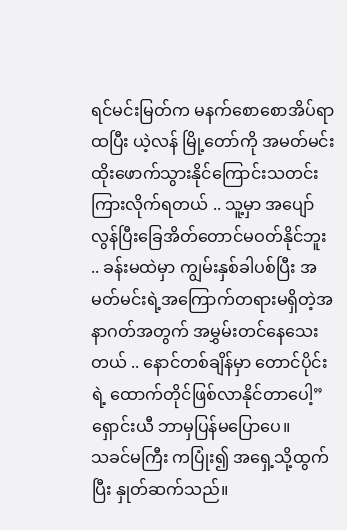ရင်မင်းမြတ်က မနက်စောစောအိပ်ရာထပြီး ယဲ့လန် မြို့တော်ကို အမတ်မင်းထိုးဖောက်သွားနိုင်ကြောင်းသတင်းကြားလိုက်ရတယ် .. သူ့မှာ အပျော်လွန်ပြီးခြေအိတ်တောင်မဝတ်နိုင်ဘူး .. ခန်းမထဲမှာ ကျွမ်းနှစ်ခါပစ်ပြီး အမတ်မင်းရဲ့အကြောက်တရားမရှိတဲ့အနာဂတ်အတွက် အမွှမ်းတင်နေသေးတယ် .. နောင်တစ်ချိန်မှာ တောင်ပိုင်းရဲ့ ထောက်တိုင်ဖြစ်လာနိုင်တာပေါ့”
ရှောင်းယီ ဘာမှပြန်မပြောပေ။
သခင်မကြီး ကပြုံး၍ အရှေ့သို့ထွက်ပြီး နှုတ်ဆက်သည်။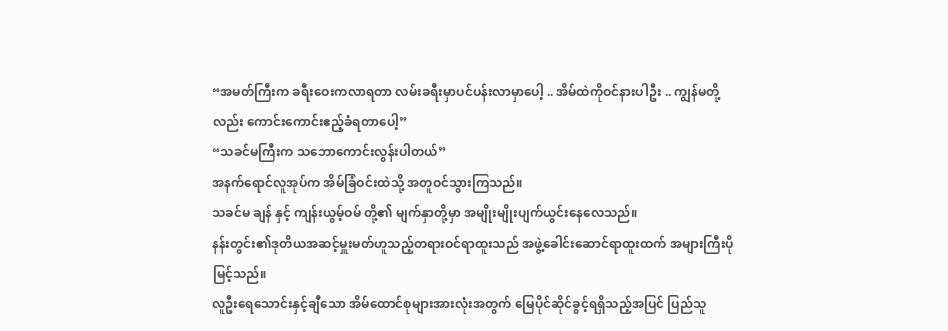“အမတ်ကြီးက ခရီးဝေးကလာရတာ လမ်းခရီးမှာပင်ပန်းလာမှာပေါ့ .. အိမ်ထဲကိုဝင်နားပါဦး .. ကျွန်မတို့လည်း ကောင်းကောင်းဧည့်ခံရတာပေါ့”
“သခင်မကြီးက သဘောကောင်းလွန်းပါတယ်”
အနက်ရောင်လူအုပ်က အိမ်ခြံဝင်းထဲသို့ အတူဝင်သွားကြသည်။
သခင်မ ချန် နှင့် ကျန်းယွမ့်ဝမ် တို့၏ မျက်နှာတို့မှာ အမျိုးမျိုးပျက်ယွင်းနေလေသည်။
နန်းတွင်း၏ဒုတိယအဆင့်မှူးမတ်ဟူသည့်တရားဝင်ရာထူးသည် အဖွဲ့ခေါင်းဆောင်ရာထူးထက် အများကြီးပိုမြင့်သည်။
လူဦးရေသောင်းနှင့်ချီသော အိမ်ထောင်စုများအားလုံးအတွက် မြေပိုင်ဆိုင်ခွင့်ရရှိသည့်အပြင် ပြည်သူ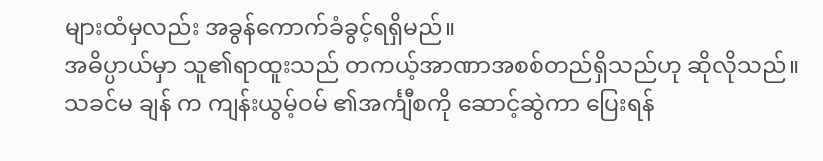များထံမှလည်း အခွန်ကောက်ခံခွင့်ရရှိမည်။
အဓိပ္ပာယ်မှာ သူ၏ရာထူးသည် တကယ့်အာဏာအစစ်တည်ရှိသည်ဟု ဆိုလိုသည်။
သခင်မ ချန် က ကျန်းယွမ့်ဝမ် ၏အင်္ကျီစကို ဆောင့်ဆွဲကာ ပြေးရန်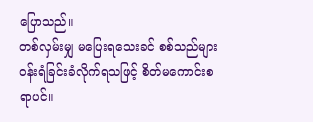ပြောသည်။
တစ်လှမ်းမျှ မပြေးရသေးခင် စစ်သည်များဝန်းရံခြင်းခံလိုက်ရသဖြင့် စိတ်မကောင်းစရာပင်။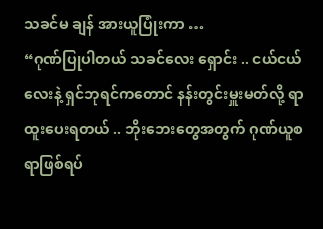သခင်မ ချန် အားယူပြုံးကာ …
“ဂုဏ်ပြုပါတယ် သခင်လေး ရှောင်း .. ငယ်ငယ်လေးနဲ့ ရှင်ဘုရင်ကတောင် နန်းတွင်းမှူးမတ်လို့ ရာထူးပေးရတယ် .. ဘိုးဘေးတွေအတွက် ဂုဏ်ယူစရာဖြစ်ရပ်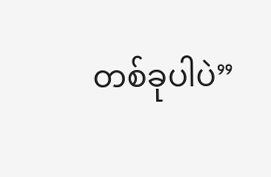တစ်ခုပါပဲ”